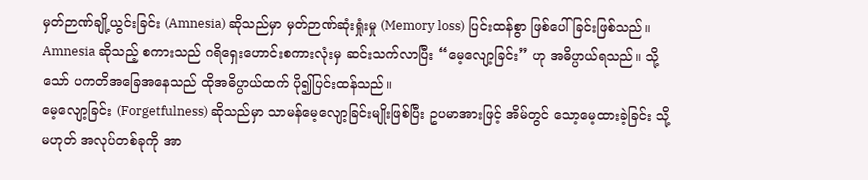မှတ်ဉာဏ်ချို့ယွင်းခြင်း (Amnesia) ဆိုသည်မှာ မှတ်ဉာဏ်ဆုံးရှုံးမှု (Memory loss) ပြင်းထန်စွာ ဖြစ်ပေါ်ခြင်းဖြစ်သည်။ Amnesia ဆိုသည့် စကားသည် ဂရိရှေးဟောင်းစကားလုံးမှ ဆင်းသက်လာပြီး “မေ့လျော့ခြင်း” ဟု အဓိပ္ပာယ်ရသည်။ သို့သော် ပကတိအခြေအနေသည် ထိုအဓိပ္ပာယ်ထက် ပို၍ပြင်းထန်သည်။
မေ့လျော့ခြင်း (Forgetfulness) ဆိုသည်မှာ သာမန်မေ့လျော့ခြင်းမျိုးဖြစ်ပြီး ဥပမာအားဖြင့် အိမ်တွင် သော့မေ့ထားခဲ့ခြင်း သို့မဟုတ် အလုပ်တစ်ခုကို အာ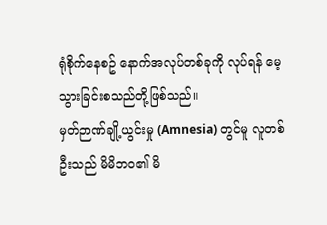ရုံစိုက်နေစဥ် နောက်အလုပ်တစ်ခုကို လုပ်ရန် မေ့သွားခြင်းစသည်တို့ဖြစ်သည်။
မှတ်ဉာဏ်ချို့ယွင်းမှု (Amnesia) တွင်မူ လူတစ်ဦးသည် မိမိဘဝ၏ မိ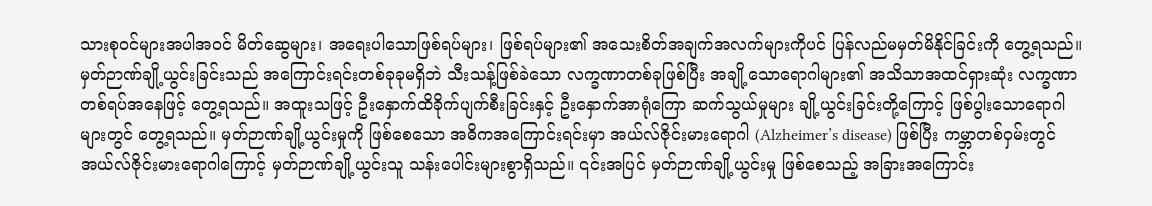သားစုဝင်များအပါအဝင် မိတ်ဆွေများ၊ အရေးပါသောဖြစ်ရပ်များ၊ ဖြစ်ရပ်များ၏ အသေးစိတ်အချက်အလက်များကိုပင် ပြန်လည်မမှတ်မိနိုင်ခြင်းကို တွေ့ရသည်။
မှတ်ဉာဏ်ချို့ယွင်းခြင်းသည် အကြောင်းရင်းတစ်ခုခုမရှိဘဲ သီးသန့်ဖြစ်ခဲသော လက္ခဏာတစ်ခုဖြစ်ပြီး အချို့သောရောဂါများ၏ အသိသာအထင်ရှားဆုံး လက္ခဏာတစ်ရပ်အနေဖြင့် တွေ့ရသည်။ အထူးသဖြင့် ဦးနှောက်ထိခိုက်ပျက်စီးခြင်းနှင့် ဦးနှောက်အာရုံကြော ဆက်သွယ်မှုများ ချို့ယွင်းခြင်းတို့ကြောင့် ဖြစ်ပွါးသောရောဂါများတွင် တွေ့ရသည်။ မှတ်ဉာဏ်ချို့ယွင်းမှုကို ဖြစ်စေသော အဓိကအကြောင်းရင်းမှာ အယ်လ်ဇိုင်းမားရောဂါ (Alzheimer’s disease) ဖြစ်ပြီး ကမ္ဘာတစ်ဝှမ်းတွင် အယ်လ်ဇိုင်းမားရောဂါကြောင့် မှတ်ဉာဏ်ချို့ယွင်းသူ သန်းပေါင်းများစွာရှိသည်။ ၎င်းအပြင် မှတ်ဉာဏ်ချို့ယွင်းမှု ဖြစ်စေသည့် အခြားအကြောင်း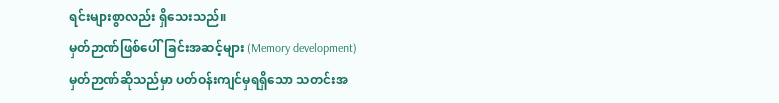ရင်းများစွာလည်း ရှိသေးသည်။
မှတ်ဉာဏ်ဖြစ်ပေါ်ခြင်းအဆင့်များ (Memory development)
မှတ်ဉာဏ်ဆိုသည်မှာ ပတ်ဝန်းကျင်မှရရှိသော သတင်းအ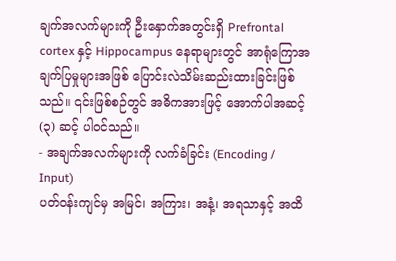ချက်အလက်များကို ဦးနှောက်အတွင်းရှိ Prefrontal cortex နှင့် Hippocampus နေရာများတွင် အာရုံကြောအချက်ပြမှုများအဖြစ် ပြောင်းလဲသိမ်းဆည်းထားခြင်းဖြစ်သည်။ ၎င်းဖြစ်စဉ်တွင် အဓိကအားဖြင့် အောက်ပါအဆင့် (၃) ဆင့် ပါဝင်သည်။
- အချက်အလက်များကို လက်ခံခြင်း (Encoding / Input)
ပတ်ဝန်းကျင်မှ အမြင်၊ အကြား၊ အနံ့၊ အရသာနှင့် အထိ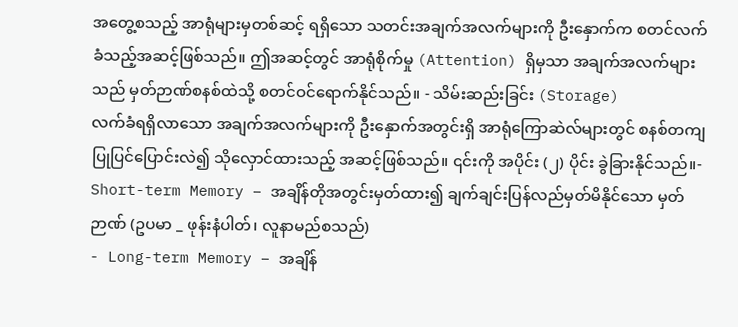အတွေ့စသည့် အာရုံများမှတစ်ဆင့် ရရှိသော သတင်းအချက်အလက်များကို ဦးနှောက်က စတင်လက်ခံသည့်အဆင့်ဖြစ်သည်။ ဤအဆင့်တွင် အာရုံစိုက်မှု (Attention) ရှိမှသာ အချက်အလက်များသည် မှတ်ဉာဏ်စနစ်ထဲသို့ စတင်ဝင်ရောက်နိုင်သည်။ - သိမ်းဆည်းခြင်း (Storage)
လက်ခံရရှိလာသော အချက်အလက်များကို ဦးနှောက်အတွင်းရှိ အာရုံကြောဆဲလ်များတွင် စနစ်တကျ ပြုပြင်ပြောင်းလဲ၍ သိုလှောင်ထားသည့် အဆင့်ဖြစ်သည်။ ၎င်းကို အပိုင်း (၂) ပိုင်း ခွဲခြားနိုင်သည်။- Short-term Memory – အချိန်တိုအတွင်းမှတ်ထား၍ ချက်ချင်းပြန်လည်မှတ်မိနိုင်သော မှတ်ဉာဏ် (ဥပမာ _ ဖုန်းနံပါတ်၊ လူနာမည်စသည်)
- Long-term Memory – အချိန်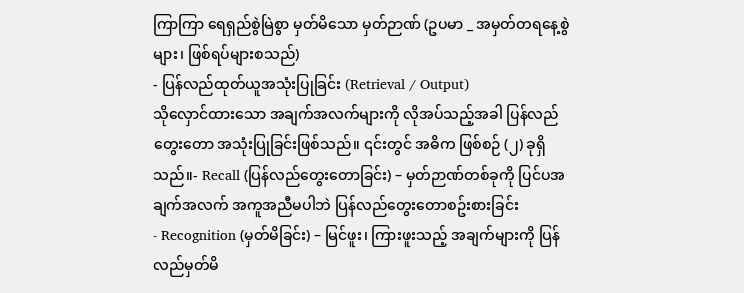ကြာကြာ ရေရှည်စွဲမြဲစွာ မှတ်မိသော မှတ်ဉာဏ် (ဥပမာ _ အမှတ်တရနေ့စွဲများ၊ ဖြစ်ရပ်များစသည်)
- ပြန်လည်ထုတ်ယူအသုံးပြုခြင်း (Retrieval / Output)
သိုလှောင်ထားသော အချက်အလက်များကို လိုအပ်သည့်အခါ ပြန်လည်တွေးတော အသုံးပြုခြင်းဖြစ်သည်။ ၎င်းတွင် အဓိက ဖြစ်စဉ် (၂) ခုရှိသည်။- Recall (ပြန်လည်တွေးတောခြင်း) – မှတ်ဉာဏ်တစ်ခုကို ပြင်ပအချက်အလက် အကူအညီမပါဘဲ ပြန်လည်တွေးတောစဥ်းစားခြင်း
- Recognition (မှတ်မိခြင်း) – မြင်ဖူး၊ ကြားဖူးသည့် အချက်များကို ပြန်လည်မှတ်မိ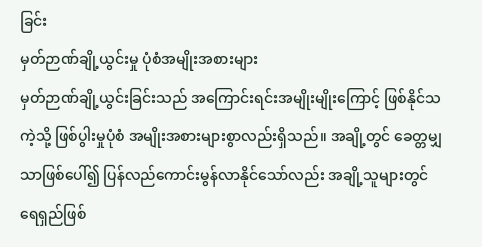ခြင်း
မှတ်ဉာဏ်ချို့ယွင်းမှု ပုံစံအမျိုးအစားများ
မှတ်ဉာဏ်ချို့ယွင်းခြင်းသည် အကြောင်းရင်းအမျိုးမျိုးကြောင့် ဖြစ်နိုင်သကဲ့သို့ ဖြစ်ပွါးမှုပုံစံ အမျိုးအစားများစွာလည်းရှိသည်။ အချို့တွင် ခေတ္တမျှသာဖြစ်ပေါ်၍ ပြန်လည်ကောင်းမွန်လာနိုင်သော်လည်း အချို့သူများတွင် ရေရှည်ဖြစ်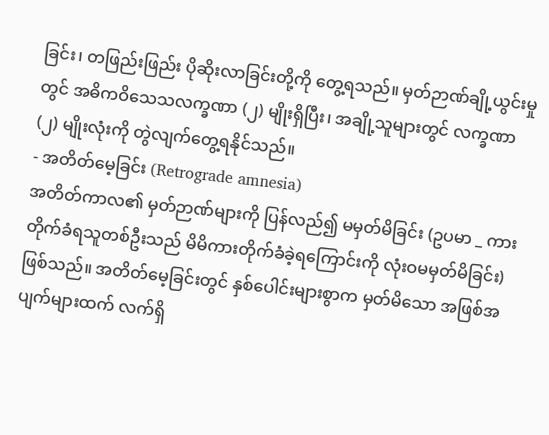ခြင်း၊ တဖြည်းဖြည်း ပိုဆိုးလာခြင်းတို့ကို တွေ့ရသည်။ မှတ်ဉာဏ်ချို့ယွင်းမှုတွင် အဓိကဝိသေသလက္ခဏာ (၂) မျိုးရှိပြီး၊ အချို့သူများတွင် လက္ခဏာ (၂) မျိုးလုံးကို တွဲလျက်တွေ့ရနိုင်သည်။
- အတိတ်မေ့ခြင်း (Retrograde amnesia)
အတိတ်ကာလ၏ မှတ်ဉာဏ်များကို ပြန်လည်၍ မမှတ်မိခြင်း (ဥပမာ _ ကားတိုက်ခံရသူတစ်ဦးသည် မိမိကားတိုက်ခံခဲ့ရကြောင်းကို လုံးဝမမှတ်မိခြင်း) ဖြစ်သည်။ အတိတ်မေ့ခြင်းတွင် နှစ်ပေါင်းများစွာက မှတ်မိသော အဖြစ်အပျက်များထက် လက်ရှိ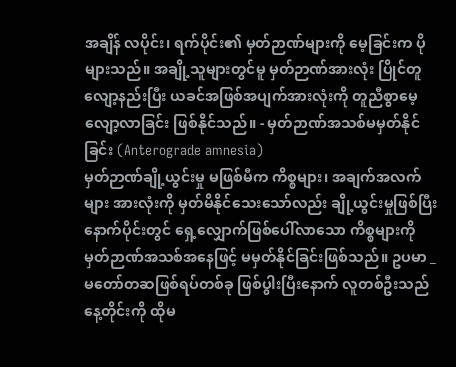အချိန် လပိုင်း၊ ရက်ပိုင်း၏ မှတ်ဉာဏ်များကို မေ့ခြင်းက ပိုများသည်။ အချို့သူများတွင်မူ မှတ်ဉာဏ်အားလုံး ပြိုင်တူလျော့နည်းပြီး ယခင်အဖြစ်အပျက်အားလုံးကို တူညီစွာမေ့လျော့လာခြင်း ဖြစ်နိုင်သည်။ - မှတ်ဉာဏ်အသစ်မမှတ်နိုင်ခြင်း (Anterograde amnesia)
မှတ်ဉာဏ်ချို့ယွင်းမှု မဖြစ်မီက ကိစ္စများ၊ အချက်အလက်များ အားလုံးကို မှတ်မိနိုင်သေးသော်လည်း ချို့ယွင်းမှုဖြစ်ပြီးနောက်ပိုင်းတွင် ရှေ့လျှောက်ဖြစ်ပေါ်လာသော ကိစ္စများကို မှတ်ဉာဏ်အသစ်အနေဖြင့် မမှတ်နိုင်ခြင်းဖြစ်သည်။ ဥပမာ _ မတော်တဆဖြစ်ရပ်တစ်ခု ဖြစ်ပွါးပြီးနောက် လူတစ်ဦးသည် နေ့တိုင်းကို ထိုမ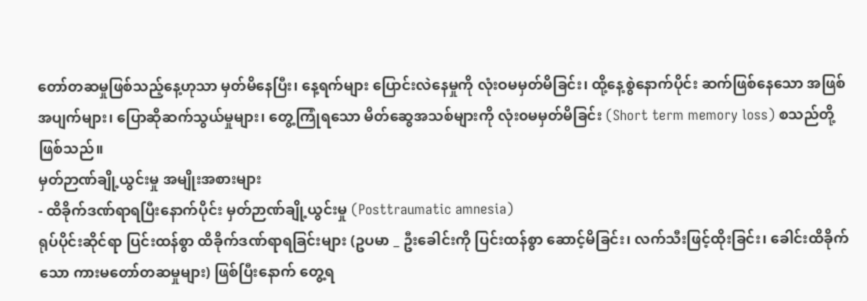တော်တဆမှုဖြစ်သည့်နေ့ဟုသာ မှတ်မိနေပြီး၊ နေ့ရက်များ ပြောင်းလဲနေမှုကို လုံးဝမမှတ်မိခြင်း၊ ထို့နေ့စွဲနောက်ပိုင်း ဆက်ဖြစ်နေသော အဖြစ်အပျက်များ၊ ပြောဆိုဆက်သွယ်မှုများ၊ တွေ့ကြုံရသော မိတ်ဆွေအသစ်များကို လုံး၀မမှတ်မိခြင်း (Short term memory loss) စသည်တို့ဖြစ်သည်။
မှတ်ဉာဏ်ချို့ယွင်းမှု အမျိုးအစားများ
- ထိခိုက်ဒဏ်ရာရပြီးနောက်ပိုင်း မှတ်ဉာဏ်ချို့ယွင်းမှု (Posttraumatic amnesia)
ရုပ်ပိုင်းဆိုင်ရာ ပြင်းထန်စွာ ထိခိုက်ဒဏ်ရာရခြင်းများ (ဥပမာ _ ဦးခေါင်းကို ပြင်းထန်စွာ ဆောင့်မိခြင်း၊ လက်သီးဖြင့်ထိုးခြင်း၊ ခေါင်းထိခိုက်သော ကားမတော်တဆမှုများ) ဖြစ်ပြီးနောက် တွေ့ရ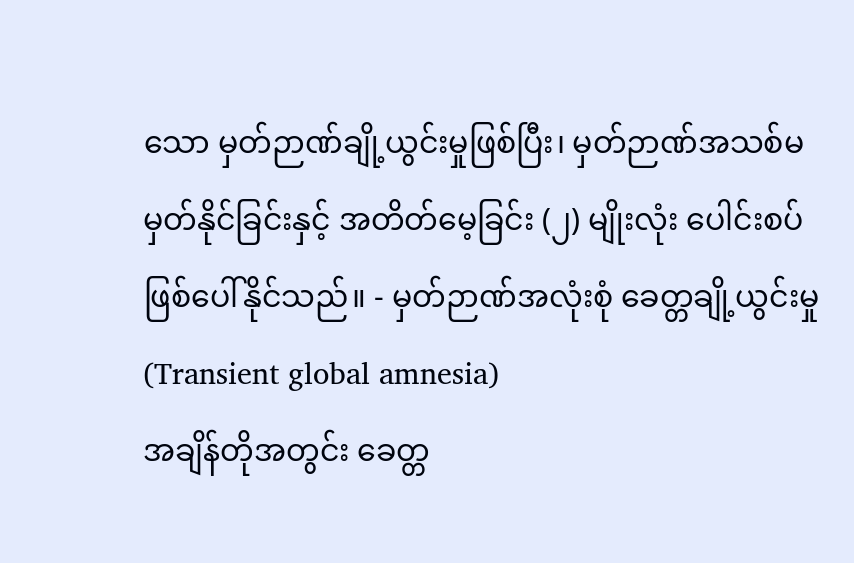သော မှတ်ဉာဏ်ချို့ယွင်းမှုဖြစ်ပြီး၊ မှတ်ဉာဏ်အသစ်မမှတ်နိုင်ခြင်းနှင့် အတိတ်မေ့ခြင်း (၂) မျိုးလုံး ပေါင်းစပ်ဖြစ်ပေါ်နိုင်သည်။ - မှတ်ဉာဏ်အလုံးစုံ ခေတ္တချို့ယွင်းမှု (Transient global amnesia)
အချိန်တိုအတွင်း ခေတ္တ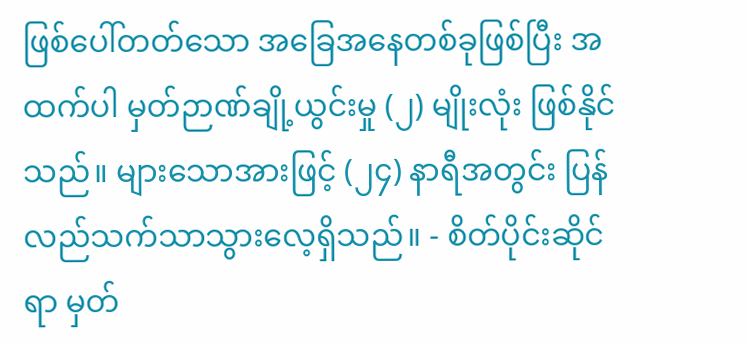ဖြစ်ပေါ်တတ်သော အခြေအနေတစ်ခုဖြစ်ပြီး အထက်ပါ မှတ်ဉာဏ်ချို့ယွင်းမှု (၂) မျိုးလုံး ဖြစ်နိုင်သည်။ များသောအားဖြင့် (၂၄) နာရီအတွင်း ပြန်လည်သက်သာသွားလေ့ရှိသည်။ - စိတ်ပိုင်းဆိုင်ရာ မှတ်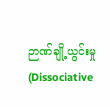ဉာဏ်ချို့ယွင်းမှု (Dissociative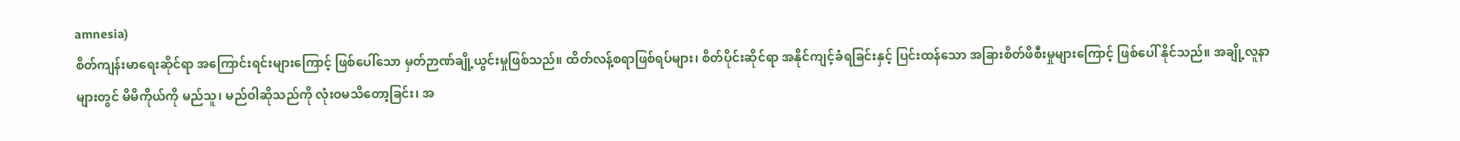amnesia)
စိတ်ကျန်းမာရေးဆိုင်ရာ အကြောင်းရင်းများကြောင့် ဖြစ်ပေါ်သော မှတ်ဉာဏ်ချို့ယွင်းမှုဖြစ်သည်။ ထိတ်လန့်စရာဖြစ်ရပ်များ၊ စိတ်ပိုင်းဆိုင်ရာ အနိုင်ကျင့်ခံရခြင်းနှင့် ပြင်းထန်သော အခြားစိတ်ဖိစီးမှုများကြောင့် ဖြစ်ပေါ် နိုင်သည်။ အချို့လူနာများတွင် မိမိကိုယ်ကို မည်သူ၊ မည်ဝါဆိုသည်ကို လုံးဝမသိတော့ခြင်း၊ အ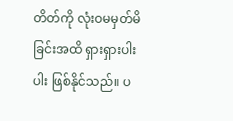တိတ်ကို လုံးဝမမှတ်မိခြင်းအထိ ရှားရှားပါးပါး ဖြစ်နိုင်သည်။ ပ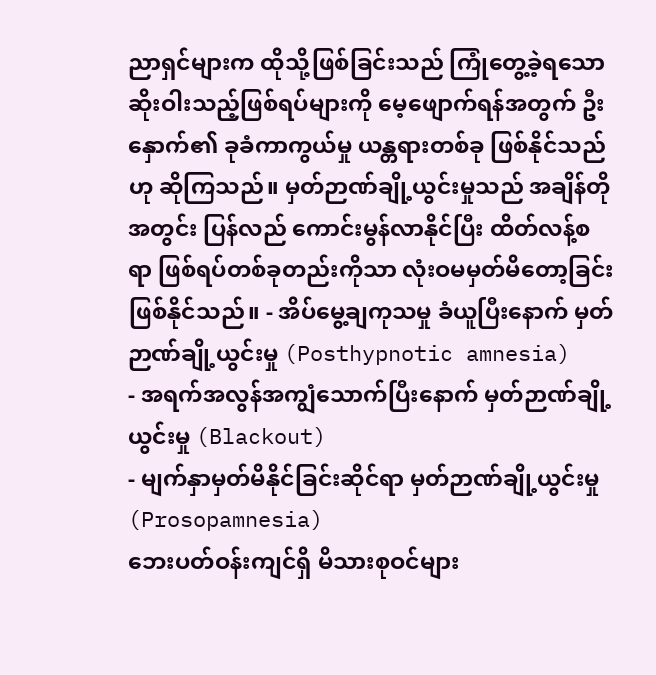ညာရှင်များက ထိုသို့ဖြစ်ခြင်းသည် ကြုံတွေ့ခဲ့ရသော ဆိုးဝါးသည့်ဖြစ်ရပ်များကို မေ့ဖျောက်ရန်အတွက် ဦးနှောက်၏ ခုခံကာကွယ်မှု ယန္တရားတစ်ခု ဖြစ်နိုင်သည်ဟု ဆိုကြသည်။ မှတ်ဉာဏ်ချို့ယွင်းမှုသည် အချိန်တိုအတွင်း ပြန်လည် ကောင်းမွန်လာနိုင်ပြီး ထိတ်လန့်စရာ ဖြစ်ရပ်တစ်ခုတည်းကိုသာ လုံးဝမမှတ်မိတော့ခြင်း ဖြစ်နိုင်သည်။ - အိပ်မွေ့ချကုသမှု ခံယူပြီးနောက် မှတ်ဉာဏ်ချို့ယွင်းမှု (Posthypnotic amnesia)
- အရက်အလွန်အကျွံသောက်ပြီးနောက် မှတ်ဉာဏ်ချို့ယွင်းမှု (Blackout)
- မျက်နှာမှတ်မိနိုင်ခြင်းဆိုင်ရာ မှတ်ဉာဏ်ချို့ယွင်းမှု (Prosopamnesia)
ဘေးပတ်ဝန်းကျင်ရှိ မိသားစုဝင်များ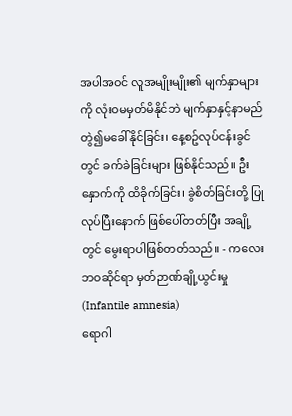အပါအဝင် လူအမျိုးမျိုး၏ မျက်နှာများကို လုံးဝမမှတ်မိနိုင်ဘဲ မျက်နှာနှင့်နာမည် တွဲ၍မခေါ်နိုင်ခြင်း၊ နေ့စဥ်လုပ်ငန်းခွင်တွင် ခက်ခဲခြင်းများ ဖြစ်နိုင်သည်။ ဦးနှောက်ကို ထိခိုက်ခြင်း၊ ခွဲစိတ်ခြင်းတို့ ပြုလုပ်ပြီးနောက် ဖြစ်ပေါ်တတ်ပြီး အချို့တွင် မွေးရာပါဖြစ်တတ်သည်။ - ကလေးဘဝဆိုင်ရာ မှတ်ဉာဏ်ချို့ယွင်းမှု (Infantile amnesia)
ရောဂါ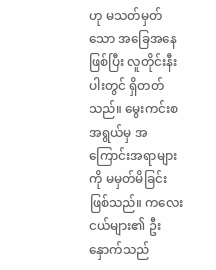ဟု မသတ်မှတ်သော အခြေအနေဖြစ်ပြီး လူတိုင်းနီးပါးတွင် ရှိတတ်သည်။ မွေးကင်းစအရွယ်မှ အကြောင်းအရာများကို မမှတ်မိခြင်းဖြစ်သည်။ ကလေးငယ်များ၏ ဦးနှောက်သည်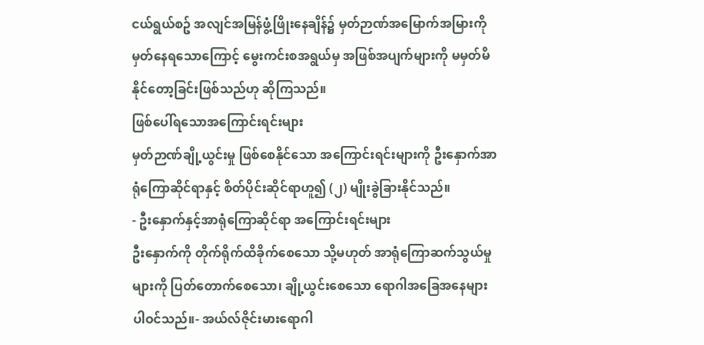ငယ်ရွယ်စဥ် အလျင်အမြန်ဖွံ့ဖြိုးနေချိန်၌ မှတ်ဉာဏ်အမြောက်အမြားကို မှတ်နေရသောကြောင့် မွေးကင်းစအရွယ်မှ အဖြစ်အပျက်များကို မမှတ်မိနိုင်တော့ခြင်းဖြစ်သည်ဟု ဆိုကြသည်။
ဖြစ်ပေါ်ရသောအကြောင်းရင်းများ
မှတ်ဉာဏ်ချို့ယွင်းမှု ဖြစ်စေနိုင်သော အကြောင်းရင်းများကို ဦးနှောက်အာရုံကြောဆိုင်ရာနှင့် စိတ်ပိုင်းဆိုင်ရာဟူ၍ (၂) မျိုးခွဲခြားနိုင်သည်။
- ဦးနှောက်နှင့်အာရုံကြောဆိုင်ရာ အကြောင်းရင်းများ
ဦးနှောက်ကို တိုက်ရိုက်ထိခိုက်စေသော သို့မဟုတ် အာရုံကြောဆက်သွယ်မှုများကို ပြတ်တောက်စေသော၊ ချို့ယွင်းစေသော ရောဂါအခြေအနေများ ပါဝင်သည်။- အယ်လ်ဇိုင်းမားရောဂါ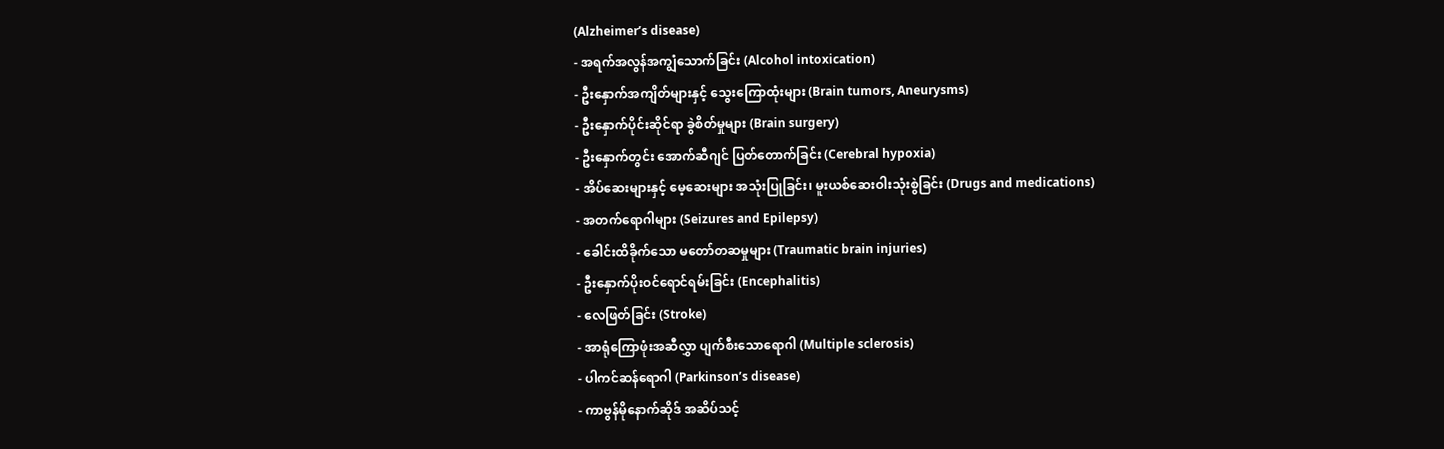(Alzheimer’s disease)
- အရက်အလွန်အကျွံသောက်ခြင်း (Alcohol intoxication)
- ဦးနှောက်အကျိတ်များနှင့် သွေးကြောထုံးများ (Brain tumors, Aneurysms)
- ဦးနှောက်ပိုင်းဆိုင်ရာ ခွဲစိတ်မှုများ (Brain surgery)
- ဦးနှောက်တွင်း အောက်ဆီဂျင် ပြတ်တောက်ခြင်း (Cerebral hypoxia)
- အိပ်ဆေးများနှင့် မေ့ဆေးများ အသုံးပြုခြင်း၊ မူးယစ်ဆေးဝါးသုံးစွဲခြင်း (Drugs and medications)
- အတက်ရောဂါများ (Seizures and Epilepsy)
- ခေါင်းထိခိုက်သော မတော်တဆမှုများ (Traumatic brain injuries)
- ဦးနှောက်ပိုးဝင်ရောင်ရမ်းခြင်း (Encephalitis)
- လေဖြတ်ခြင်း (Stroke)
- အာရုံကြောဖုံးအဆီလွှာ ပျက်စီးသောရောဂါ (Multiple sclerosis)
- ပါကင်ဆန်ရောဂါ (Parkinson’s disease)
- ကာဗွန်မိုနောက်ဆိုဒ် အဆိပ်သင့်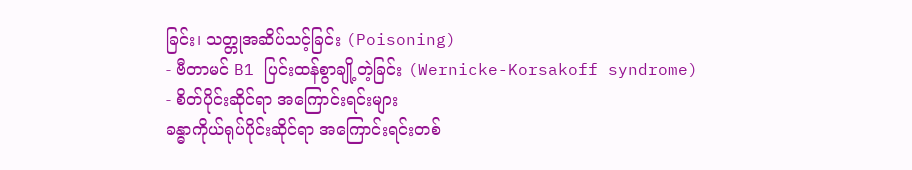ခြင်း၊ သတ္တုအဆိပ်သင့်ခြင်း (Poisoning)
- ဗီတာမင် B1 ပြင်းထန်စွာချို့တဲ့ခြင်း (Wernicke-Korsakoff syndrome)
- စိတ်ပိုင်းဆိုင်ရာ အကြောင်းရင်းများ
ခန္ဓာကိုယ်ရုပ်ပိုင်းဆိုင်ရာ အကြောင်းရင်းတစ်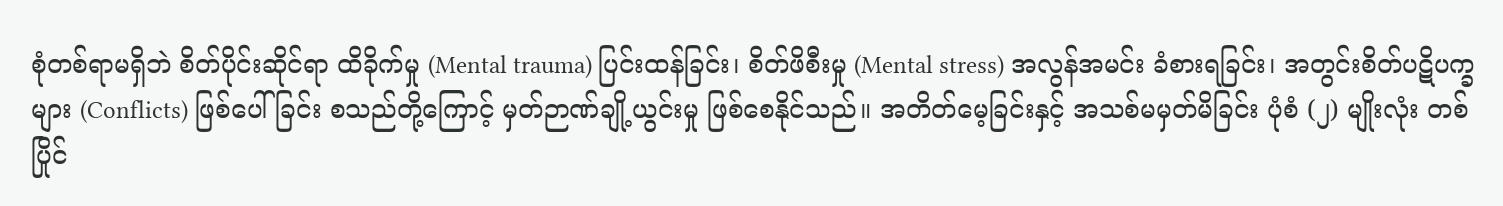စုံတစ်ရာမရှိဘဲ စိတ်ပိုင်းဆိုင်ရာ ထိခိုက်မှု (Mental trauma) ပြင်းထန်ခြင်း၊ စိတ်ဖိစီးမှု (Mental stress) အလွန်အမင်း ခံစားရခြင်း၊ အတွင်းစိတ်ပဋိပက္ခများ (Conflicts) ဖြစ်ပေါ်ခြင်း စသည်တို့ကြောင့် မှတ်ဉာဏ်ချို့ယွင်းမှု ဖြစ်စေနိုင်သည်။ အတိတ်မေ့ခြင်းနှင့် အသစ်မမှတ်မိခြင်း ပုံစံ (၂) မျိုးလုံး တစ်ပြိုင်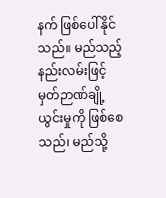နက် ဖြစ်ပေါ်နိုင်သည်။ မည်သည့်နည်းလမ်းဖြင့် မှတ်ဉာဏ်ချို့ယွင်းမှုကို ဖြစ်စေသည်၊ မည်သို့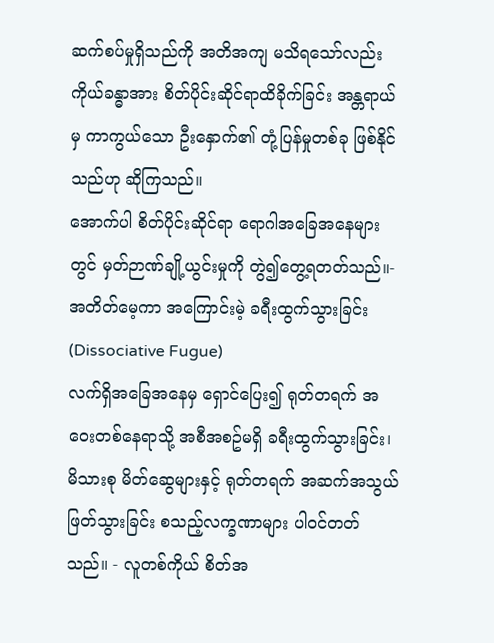ဆက်စပ်မှုရှိသည်ကို အတိအကျ မသိရသော်လည်း ကိုယ်ခန္ဓာအား စိတ်ပိုင်းဆိုင်ရာထိခိုက်ခြင်း အန္တရာယ်မှ ကာကွယ်သော ဦးနှောက်၏ တုံ့ပြန်မှုတစ်ခု ဖြစ်နိုင်သည်ဟု ဆိုကြသည်။
အောက်ပါ စိတ်ပိုင်းဆိုင်ရာ ရောဂါအခြေအနေများတွင် မှတ်ဉာဏ်ချို့ယွင်းမှုကို တွဲ၍တွေ့ရတတ်သည်။- အတိတ်မေ့ကာ အကြောင်းမဲ့ ခရီးထွက်သွားခြင်း (Dissociative Fugue)
လက်ရှိအခြေအနေမှ ရှောင်ပြေး၍ ရုတ်တရက် အဝေးတစ်နေရာသို့ အစီအစဥ်မရှိ ခရီးထွက်သွားခြင်း၊ မိသားစု မိတ်ဆွေများနှင့် ရုတ်တရက် အဆက်အသွယ်ဖြတ်သွားခြင်း စသည့်လက္ခဏာများ ပါဝင်တတ်သည်။ - လူတစ်ကိုယ် စိတ်အ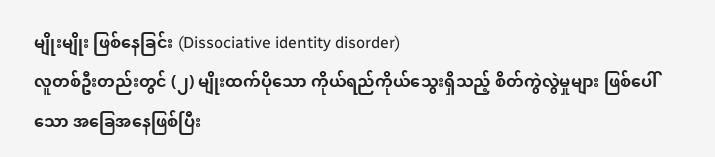မျိုးမျိုး ဖြစ်နေခြင်း (Dissociative identity disorder)
လူတစ်ဦးတည်းတွင် (၂) မျိုးထက်ပိုသော ကိုယ်ရည်ကိုယ်သွေးရှိသည့် စိတ်ကွဲလွဲမှုများ ဖြစ်ပေါ်သော အခြေအနေဖြစ်ပြီး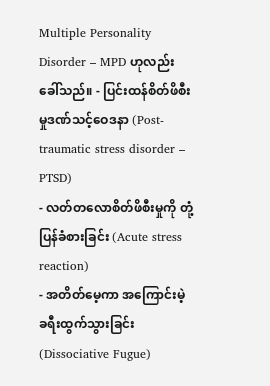Multiple Personality Disorder – MPD ဟုလည်း ခေါ်သည်။ - ပြင်းထန်စိတ်ဖိစီးမှုဒဏ်သင့်ဝေဒနာ (Post-traumatic stress disorder – PTSD)
- လတ်တလောစိတ်ဖိစီးမှုကို တုံ့ပြန်ခံစားခြင်း (Acute stress reaction)
- အတိတ်မေ့ကာ အကြောင်းမဲ့ ခရီးထွက်သွားခြင်း (Dissociative Fugue)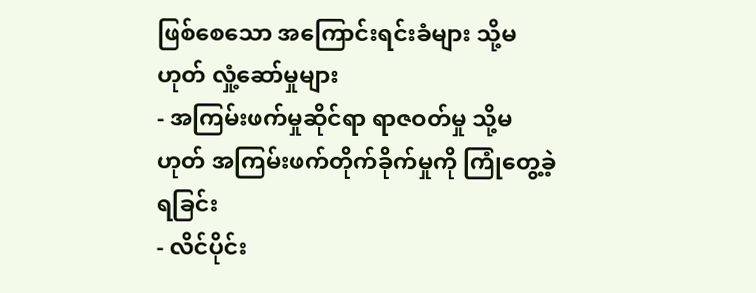ဖြစ်စေသော အကြောင်းရင်းခံများ သို့မဟုတ် လှုံ့ဆော်မှုများ
- အကြမ်းဖက်မှုဆိုင်ရာ ရာဇဝတ်မှု သို့မဟုတ် အကြမ်းဖက်တိုက်ခိုက်မှုကို ကြုံတွေ့ခဲ့ရခြင်း
- လိင်ပိုင်း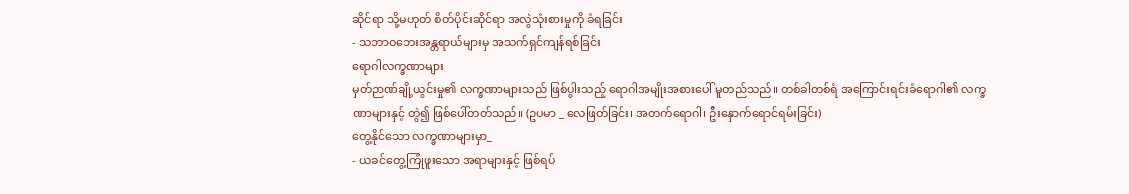ဆိုင်ရာ သို့မဟုတ် စိတ်ပိုင်းဆိုင်ရာ အလွဲသုံးစားမှုကို ခံရခြင်း
- သဘာဝဘေးအန္တရာယ်များမှ အသက်ရှင်ကျန်ရစ်ခြင်း
ရောဂါလက္ခဏာများ
မှတ်ဉာဏ်ချို့ယွင်းမှု၏ လက္ခဏာများသည် ဖြစ်ပွါးသည့် ရောဂါအမျိုးအစားပေါ် မူတည်သည်။ တစ်ခါတစ်ရံ အကြောင်းရင်းခံရောဂါ၏ လက္ခဏာများနှင့် တွဲ၍ ဖြစ်ပေါ်တတ်သည်။ (ဥပမာ _ လေဖြတ်ခြင်း၊ အတက်ရောဂါ၊ ဦးနှောက်ရောင်ရမ်းခြင်း)
တွေ့နိုင်သော လက္ခဏာများမှာ_
- ယခင်တွေ့ကြုံဖူးသော အရာများနှင့် ဖြစ်ရပ်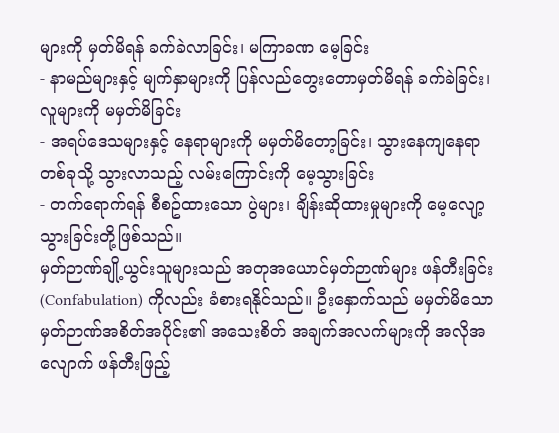များကို မှတ်မိရန် ခက်ခဲလာခြင်း၊ မကြာခဏ မေ့ခြင်း
- နာမည်များနှင့် မျက်နှာများကို ပြန်လည်တွေးတောမှတ်မိရန် ခက်ခဲခြင်း၊ လူများကို မမှတ်မိခြင်း
- အရပ်ဒေသများနှင့် နေရာများကို မမှတ်မိတော့ခြင်း၊ သွားနေကျနေရာတစ်ခုသို့ သွားလာသည့် လမ်းကြောင်းကို မေ့သွားခြင်း
- တက်ရောက်ရန် စီစဥ်ထားသော ပွဲများ၊ ချိန်းဆိုထားမှုများကို မေ့လျော့သွားခြင်းတို့ဖြစ်သည်။
မှတ်ဉာဏ်ချို့ယွင်းသူများသည် အတုအယောင်မှတ်ဉာဏ်များ ဖန်တီးခြင်း (Confabulation) ကိုလည်း ခံစားရနိုင်သည်။ ဦးနှောက်သည် မမှတ်မိသော မှတ်ဉာဏ်အစိတ်အပိုင်း၏ အသေးစိတ် အချက်အလက်များကို အလိုအလျောက် ဖန်တီးဖြည့်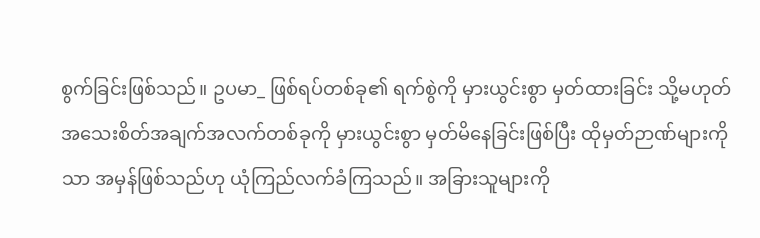စွက်ခြင်းဖြစ်သည်။ ဥပမာ_ ဖြစ်ရပ်တစ်ခု၏ ရက်စွဲကို မှားယွင်းစွာ မှတ်ထားခြင်း သို့မဟုတ် အသေးစိတ်အချက်အလက်တစ်ခုကို မှားယွင်းစွာ မှတ်မိနေခြင်းဖြစ်ပြီး ထိုမှတ်ဉာဏ်များကိုသာ အမှန်ဖြစ်သည်ဟု ယုံကြည်လက်ခံကြသည်။ အခြားသူများကို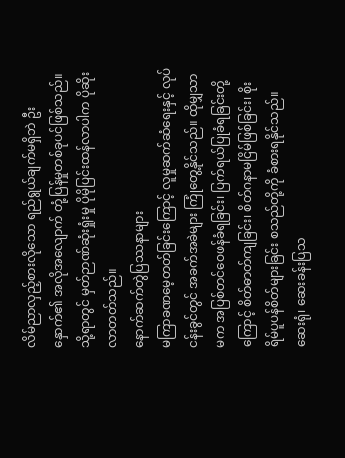လိမ်ညာလှည့်စားလိုသော ရည်ရွယ်ချက်မရှိဘဲ ဦးနှောက်၏ အလိုအလျောက် တုံ့ပြန်မှုတစ်ခုပင်ဖြစ်သည်။ သို့ရာတွင် မှတ်ဉာဏ်ဆုံးရှုံးမှု ပိုမိုပြင်းထန်လာပါက ပိုဆိုးလာတတ်သည်။
နောက်ဆက်တွဲပြဿနာများ
မကြာခဏမေ့တတ်ခြင်းကြောင့် လူမှုဆက်ဆံရေးနှင့် လုပ်ငန်းခွင်တွင် အခက်အခဲများ ကြုံတွေ့နိုင်သည်။ ထိုမျှသာမက အပြစ်တင်ဝေဖန်ခံရခြင်း၊ ပြက်ရယ်ပြုခံရခြင်းတို့ကြောင့် စိတ်ဓာတ်ကျခြင်း၊ စိတ်ဂနာမငြိမ်ဖြစ်ခြင်း၊ စိုးရိမ်ပူပန်စိတ်များခြင်း စသည်တို့ကို ခံစားရနိုင်သည်။
ဆေးရုံ၊ ဆေးခန်းပြသ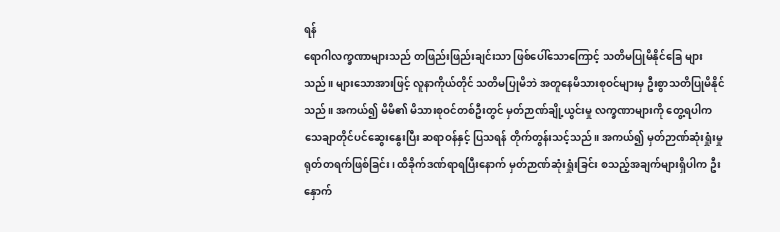ရန်
ရောဂါလက္ခဏာများသည် တဖြည်းဖြည်းချင်းသာ ဖြစ်ပေါ်သောကြောင့် သတိမပြုမိနိုင်ခြေ များသည်။ များသောအားဖြင့် လူနာကိုယ်တိုင် သတိမပြုမိဘဲ အတူနေမိသားစုဝင်များမှ ဦးစွာသတိပြုမိနိုင်သည်။ အကယ်၍ မိမိ၏ မိသားစုဝင်တစ်ဦးတွင် မှတ်ဉာဏ်ချို့ယွင်းမှု လက္ခဏာများကို တွေ့ရပါက သေချာတိုင်ပင်ဆွေးနွေးပြီး ဆရာဝန်နှင့် ပြသရန် တိုက်တွန်းသင့်သည်။ အကယ်၍ မှတ်ဉာဏ်ဆုံးရှုံးမှု ရုတ်တရက်ဖြစ်ခြင်း၊ ထိခိုက်ဒဏ်ရာရပြီးနောက် မှတ်ဉာဏ်ဆုံးရှုံးခြင်း စသည့်အချက်များရှိပါက ဦးနှောက်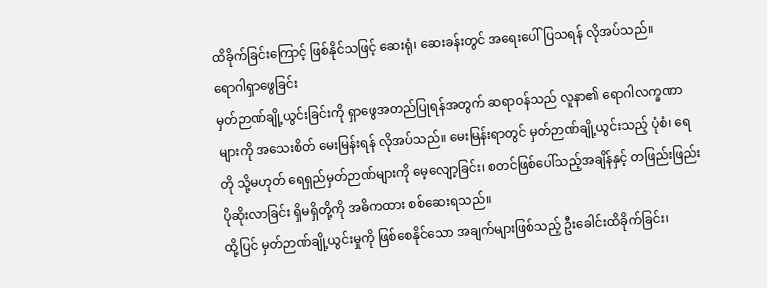ထိခိုက်ခြင်းကြောင့် ဖြစ်နိုင်သဖြင့် ဆေးရုံ၊ ဆေးခန်းတွင် အရေးပေါ်ပြသရန် လိုအပ်သည်။
ရောဂါရှာဖွေခြင်း
မှတ်ဉာဏ်ချို့ယွင်းခြင်းကို ရှာဖွေအတည်ပြုရန်အတွက် ဆရာဝန်သည် လူနာ၏ ရောဂါလက္ခဏာများကို အသေးစိတ် မေးမြန်းရန် လိုအပ်သည်။ မေးမြန်းရာတွင် မှတ်ဉာဏ်ချို့ယွင်းသည့် ပုံစံ၊ ရေတို သို့မဟုတ် ရေရှည်မှတ်ဉာဏ်များကို မေ့လျော့ခြင်း၊ စတင်ဖြစ်ပေါ်သည့်အချိန်နှင့် တဖြည်းဖြည်း ပိုဆိုးလာခြင်း ရှိမရှိတို့ကို အဓိကထား စစ်ဆေးရသည်။
ထို့ပြင် မှတ်ဉာဏ်ချို့ယွင်းမှုကို ဖြစ်စေနိုင်သော အချက်များဖြစ်သည့် ဦးခေါင်းထိခိုက်ခြင်း၊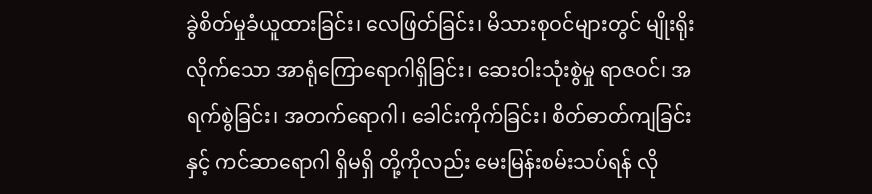ခွဲစိတ်မှုခံယူထားခြင်း၊ လေဖြတ်ခြင်း၊ မိသားစုဝင်များတွင် မျိုးရိုးလိုက်သော အာရုံကြောရောဂါရှိခြင်း၊ ဆေးဝါးသုံးစွဲမှု ရာဇဝင်၊ အရက်စွဲခြင်း၊ အတက်ရောဂါ၊ ခေါင်းကိုက်ခြင်း၊ စိတ်ဓာတ်ကျခြင်းနှင့် ကင်ဆာရောဂါ ရှိမရှိ တို့ကိုလည်း မေးမြန်းစမ်းသပ်ရန် လို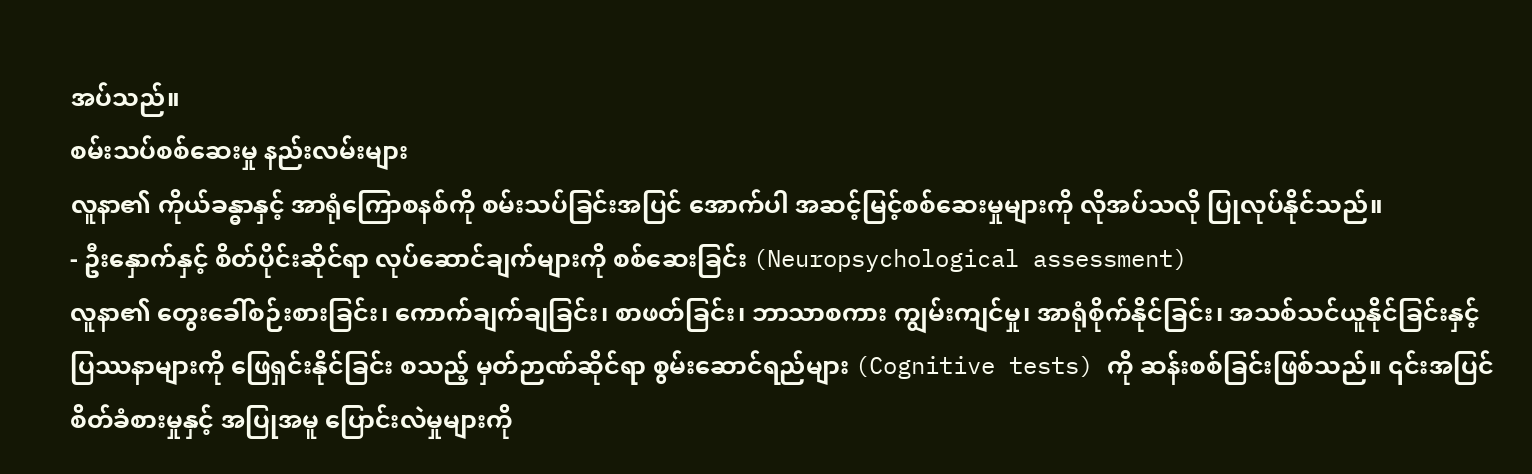အပ်သည်။
စမ်းသပ်စစ်ဆေးမှု နည်းလမ်းများ
လူနာ၏ ကိုယ်ခန္ဓာနှင့် အာရုံကြောစနစ်ကို စမ်းသပ်ခြင်းအပြင် အောက်ပါ အဆင့်မြင့်စစ်ဆေးမှုများကို လိုအပ်သလို ပြုလုပ်နိုင်သည်။
- ဦးနှောက်နှင့် စိတ်ပိုင်းဆိုင်ရာ လုပ်ဆောင်ချက်များကို စစ်ဆေးခြင်း (Neuropsychological assessment)
လူနာ၏ တွေးခေါ်စဉ်းစားခြင်း၊ ကောက်ချက်ချခြင်း၊ စာဖတ်ခြင်း၊ ဘာသာစကား ကျွမ်းကျင်မှု၊ အာရုံစိုက်နိုင်ခြင်း၊ အသစ်သင်ယူနိုင်ခြင်းနှင့် ပြဿနာများကို ဖြေရှင်းနိုင်ခြင်း စသည့် မှတ်ဉာဏ်ဆိုင်ရာ စွမ်းဆောင်ရည်များ (Cognitive tests) ကို ဆန်းစစ်ခြင်းဖြစ်သည်။ ၎င်းအပြင် စိတ်ခံစားမှုနှင့် အပြုအမူ ပြောင်းလဲမှုများကို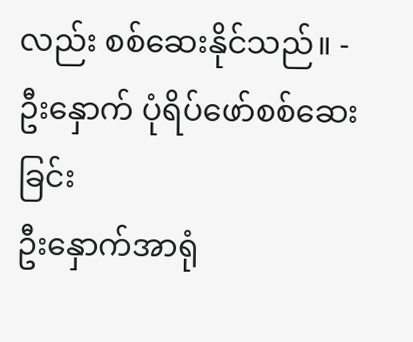လည်း စစ်ဆေးနိုင်သည်။ - ဦးနှောက် ပုံရိပ်ဖော်စစ်ဆေးခြင်း
ဦးနှောက်အာရုံ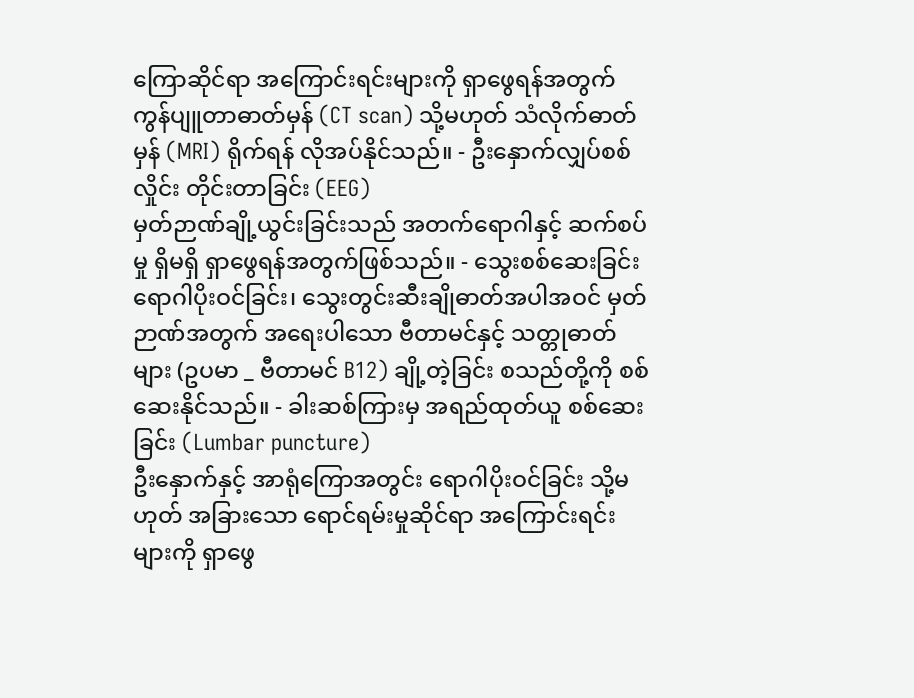ကြောဆိုင်ရာ အကြောင်းရင်းများကို ရှာဖွေရန်အတွက် ကွန်ပျူတာဓာတ်မှန် (CT scan) သို့မဟုတ် သံလိုက်ဓာတ်မှန် (MRI) ရိုက်ရန် လိုအပ်နိုင်သည်။ - ဦးနှောက်လျှပ်စစ်လှိုင်း တိုင်းတာခြင်း (EEG)
မှတ်ဉာဏ်ချို့ယွင်းခြင်းသည် အတက်ရောဂါနှင့် ဆက်စပ်မှု ရှိမရှိ ရှာဖွေရန်အတွက်ဖြစ်သည်။ - သွေးစစ်ဆေးခြင်း
ရောဂါပိုးဝင်ခြင်း၊ သွေးတွင်းဆီးချိုဓာတ်အပါအဝင် မှတ်ဉာဏ်အတွက် အရေးပါသော ဗီတာမင်နှင့် သတ္တုဓာတ်များ (ဥပမာ _ ဗီတာမင် B12) ချို့တဲ့ခြင်း စသည်တို့ကို စစ်ဆေးနိုင်သည်။ - ခါးဆစ်ကြားမှ အရည်ထုတ်ယူ စစ်ဆေးခြင်း (Lumbar puncture)
ဦးနှောက်နှင့် အာရုံကြောအတွင်း ရောဂါပိုးဝင်ခြင်း သို့မဟုတ် အခြားသော ရောင်ရမ်းမှုဆိုင်ရာ အကြောင်းရင်းများကို ရှာဖွေ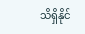သိရှိနိုင်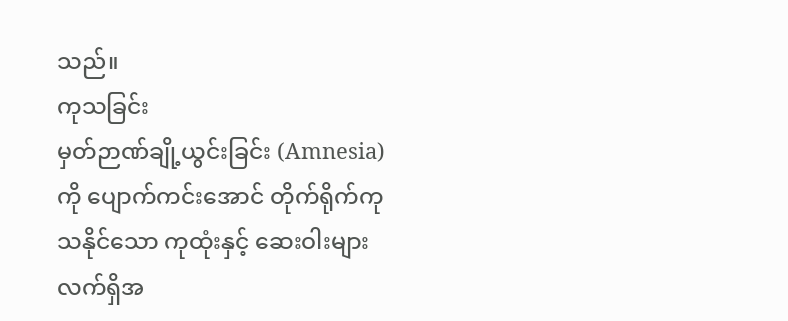သည်။
ကုသခြင်း
မှတ်ဉာဏ်ချို့ယွင်းခြင်း (Amnesia) ကို ပျောက်ကင်းအောင် တိုက်ရိုက်ကုသနိုင်သော ကုထုံးနှင့် ဆေးဝါးများ လက်ရှိအ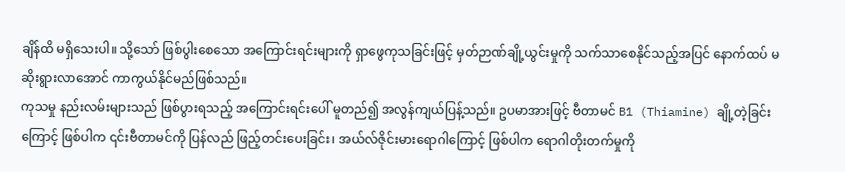ချိန်ထိ မရှိသေးပါ။ သို့သော် ဖြစ်ပွါးစေသော အကြောင်းရင်းများကို ရှာဖွေကုသခြင်းဖြင့် မှတ်ဉာဏ်ချို့ယွင်းမှုကို သက်သာစေနိုင်သည့်အပြင် နောက်ထပ် မဆိုးရွားလာအောင် ကာကွယ်နိုင်မည်ဖြစ်သည်။
ကုသမှု နည်းလမ်းများသည် ဖြစ်ပွားရသည့် အကြောင်းရင်းပေါ် မူတည်၍ အလွန်ကျယ်ပြန့်သည်။ ဥပမာအားဖြင့် ဗီတာမင် B1 (Thiamine) ချို့တဲ့ခြင်းကြောင့် ဖြစ်ပါက ၎င်းဗီတာမင်ကို ပြန်လည် ဖြည့်တင်းပေးခြင်း၊ အယ်လ်ဇိုင်းမားရောဂါကြောင့် ဖြစ်ပါက ရောဂါတိုးတက်မှုကို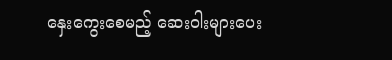နှေးကွေးစေမည့် ဆေးဝါးများပေး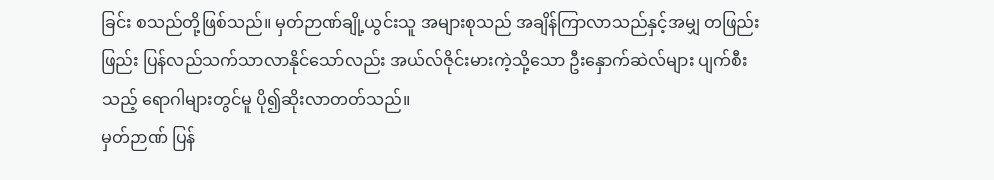ခြင်း စသည်တို့ဖြစ်သည်။ မှတ်ဉာဏ်ချို့ယွင်းသူ အများစုသည် အချိန်ကြာလာသည်နှင့်အမျှ တဖြည်းဖြည်း ပြန်လည်သက်သာလာနိုင်သော်လည်း အယ်လ်ဇိုင်းမားကဲ့သို့သော ဦးနှောက်ဆဲလ်များ ပျက်စီးသည့် ရောဂါများတွင်မူ ပို၍ဆိုးလာတတ်သည်။
မှတ်ဉာဏ် ပြန်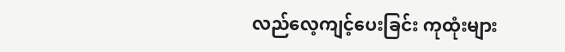လည်လေ့ကျင့်ပေးခြင်း ကုထုံးများ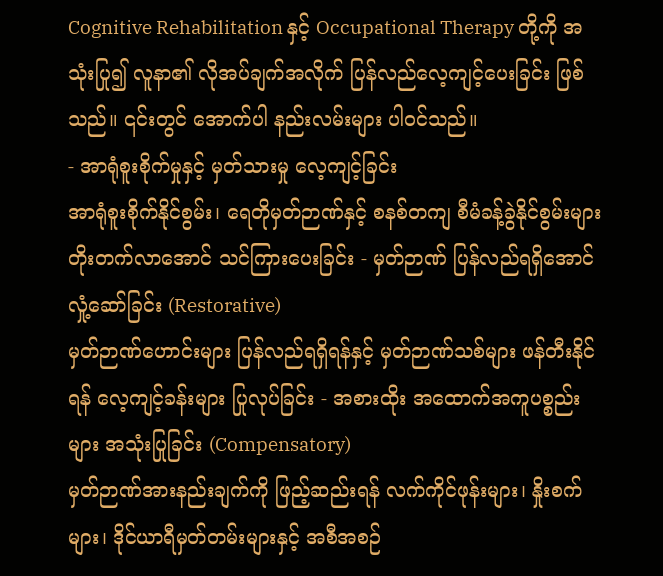Cognitive Rehabilitation နှင့် Occupational Therapy တို့ကို အသုံးပြု၍ လူနာ၏ လိုအပ်ချက်အလိုက် ပြန်လည်လေ့ကျင့်ပေးခြင်း ဖြစ်သည်။ ၎င်းတွင် အောက်ပါ နည်းလမ်းများ ပါဝင်သည်။
- အာရုံစူးစိုက်မှုနှင့် မှတ်သားမှု လေ့ကျင့်ခြင်း
အာရုံစူးစိုက်နိုင်စွမ်း၊ ရေတိုမှတ်ဉာဏ်နှင့် စနစ်တကျ စီမံခန့်ခွဲနိုင်စွမ်းများ တိုးတက်လာအောင် သင်ကြားပေးခြင်း - မှတ်ဉာဏ် ပြန်လည်ရရှိအောင် လှုံ့ဆော်ခြင်း (Restorative)
မှတ်ဉာဏ်ဟောင်းများ ပြန်လည်ရရှိရန်နှင့် မှတ်ဉာဏ်သစ်များ ဖန်တီးနိုင်ရန် လေ့ကျင့်ခန်းများ ပြုလုပ်ခြင်း - အစားထိုး အထောက်အကူပစ္စည်းများ အသုံးပြုခြင်း (Compensatory)
မှတ်ဉာဏ်အားနည်းချက်ကို ဖြည့်ဆည်းရန် လက်ကိုင်ဖုန်းများ၊ နှိုးစက်များ၊ ဒိုင်ယာရီမှတ်တမ်းများနှင့် အစီအစဉ်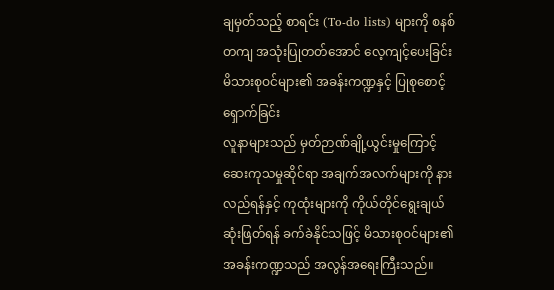ချမှတ်သည့် စာရင်း (To-do lists) များကို စနစ်တကျ အသုံးပြုတတ်အောင် လေ့ကျင့်ပေးခြင်း
မိသားစုဝင်များ၏ အခန်းကဏ္ဍနှင့် ပြုစုစောင့်ရှောက်ခြင်း
လူနာများသည် မှတ်ဉာဏ်ချို့ယွင်းမှုကြောင့် ဆေးကုသမှုဆိုင်ရာ အချက်အလက်များကို နားလည်ရန်နှင့် ကုထုံးများကို ကိုယ်တိုင်ရွေးချယ် ဆုံးဖြတ်ရန် ခက်ခဲနိုင်သဖြင့် မိသားစုဝင်များ၏ အခန်းကဏ္ဍသည် အလွန်အရေးကြီးသည်။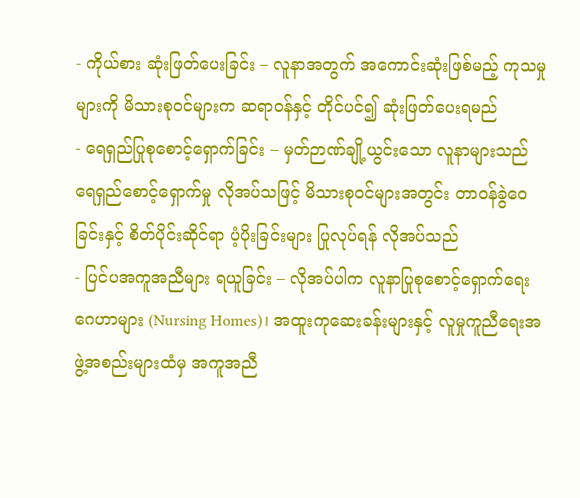- ကိုယ်စား ဆုံးဖြတ်ပေးခြင်း – လူနာအတွက် အကောင်းဆုံးဖြစ်မည့် ကုသမှုများကို မိသားစုဝင်များက ဆရာဝန်နှင့် တိုင်ပင်၍ ဆုံးဖြတ်ပေးရမည်
- ရေရှည်ပြုစုစောင့်ရှောက်ခြင်း – မှတ်ဉာဏ်ချို့ယွင်းသော လူနာများသည် ရေရှည်စောင့်ရှောက်မှု လိုအပ်သဖြင့် မိသားစုဝင်များအတွင်း တာဝန်ခွဲဝေခြင်းနှင့် စိတ်ပိုင်းဆိုင်ရာ ပံ့ပိုးခြင်းများ ပြုလုပ်ရန် လိုအပ်သည်
- ပြင်ပအကူအညီများ ရယူခြင်း – လိုအပ်ပါက လူနာပြုစုစောင့်ရှောက်ရေးဂေဟာများ (Nursing Homes)၊ အထူးကုဆေးခန်းများနှင့် လူမှုကူညီရေးအဖွဲ့အစည်းများထံမှ အကူအညီ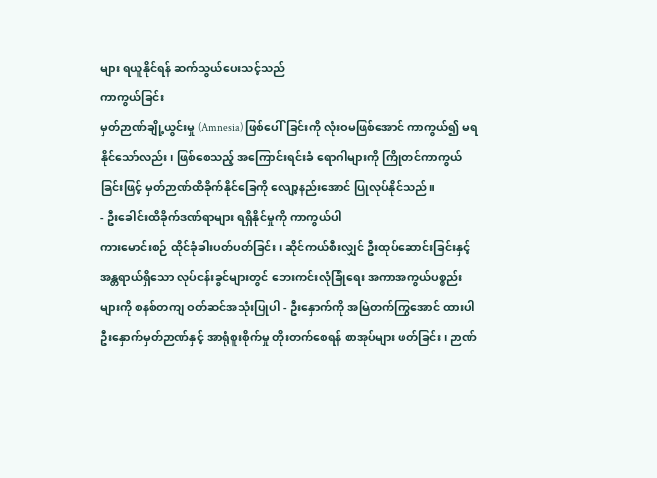များ ရယူနိုင်ရန် ဆက်သွယ်ပေးသင့်သည်
ကာကွယ်ခြင်း
မှတ်ဉာဏ်ချို့ယွင်းမှု (Amnesia) ဖြစ်ပေါ်ခြင်းကို လုံးဝမဖြစ်အောင် ကာကွယ်၍ မရနိုင်သော်လည်း၊ ဖြစ်စေသည့် အကြောင်းရင်းခံ ရောဂါများကို ကြိုတင်ကာကွယ်ခြင်းဖြင့် မှတ်ဉာဏ်ထိခိုက်နိုင်ခြေကို လျော့နည်းအောင် ပြုလုပ်နိုင်သည်။
- ဦးခေါင်းထိခိုက်ဒဏ်ရာများ ရရှိနိုင်မှုကို ကာကွယ်ပါ
ကားမောင်းစဉ် ထိုင်ခုံခါးပတ်ပတ်ခြင်း၊ ဆိုင်ကယ်စီးလျှင် ဦးထုပ်ဆောင်းခြင်းနှင့် အန္တရာယ်ရှိသော လုပ်ငန်းခွင်များတွင် ဘေးကင်းလုံခြုံရေး အကာအကွယ်ပစ္စည်းများကို စနစ်တကျ ဝတ်ဆင်အသုံးပြုပါ - ဦးနှောက်ကို အမြဲတက်ကြွအောင် ထားပါ
ဦးနှောက်မှတ်ဉာဏ်နှင့် အာရုံစူးစိုက်မှု တိုးတက်စေရန် စာအုပ်များ ဖတ်ခြင်း၊ ဉာဏ်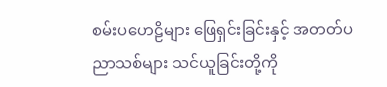စမ်းပဟေဠိများ ဖြေရှင်းခြင်းနှင့် အတတ်ပညာသစ်များ သင်ယူခြင်းတို့ကို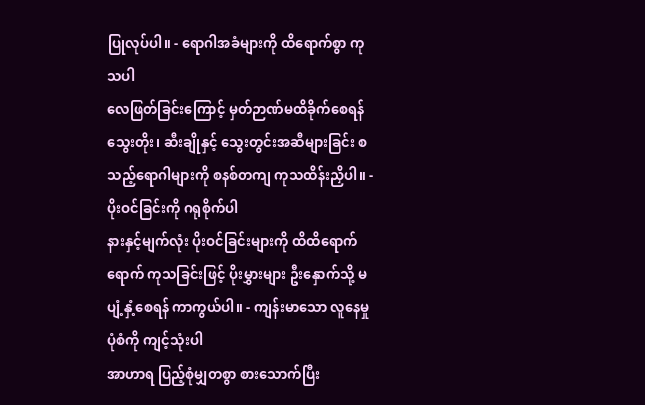ပြုလုပ်ပါ။ - ရောဂါအခံများကို ထိရောက်စွာ ကုသပါ
လေဖြတ်ခြင်းကြောင့် မှတ်ဉာဏ်မထိခိုက်စေရန် သွေးတိုး၊ ဆီးချိုနှင့် သွေးတွင်းအဆီများခြင်း စသည့်ရောဂါများကို စနစ်တကျ ကုသထိန်းညှိပါ။ - ပိုးဝင်ခြင်းကို ဂရုစိုက်ပါ
နားနှင့်မျက်လုံး ပိုးဝင်ခြင်းများကို ထိထိရောက်ရောက် ကုသခြင်းဖြင့် ပိုးမွှားများ ဦးနှောက်သို့ မပျံ့နှံ့စေရန် ကာကွယ်ပါ။ - ကျန်းမာသော လူနေမှုပုံစံကို ကျင့်သုံးပါ
အာဟာရ ပြည့်စုံမျှတစွာ စားသောက်ပြီး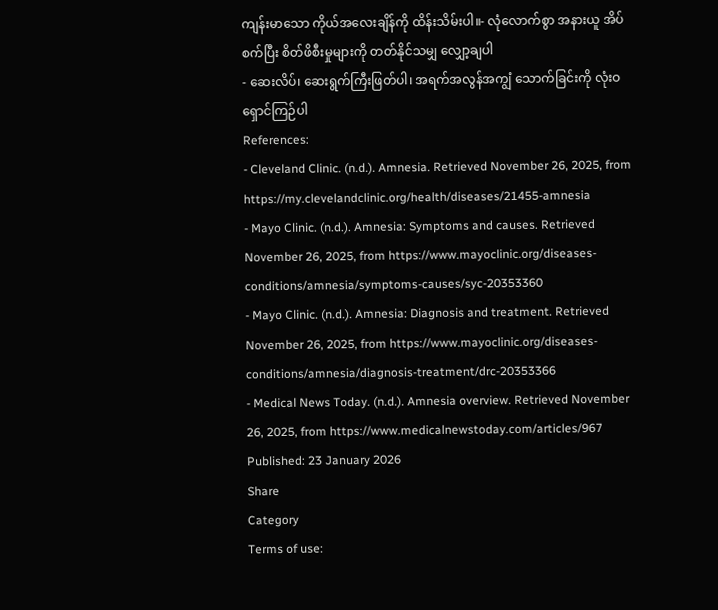ကျန်းမာသော ကိုယ်အလေးချိန်ကို ထိန်းသိမ်းပါ။- လုံလောက်စွာ အနားယူ အိပ်စက်ပြီး စိတ်ဖိစီးမှုများကို တတ်နိုင်သမျှ လျှော့ချပါ
- ဆေးလိပ်၊ ဆေးရွက်ကြီးဖြတ်ပါ၊ အရက်အလွန်အကျွံ သောက်ခြင်းကို လုံးဝရှောင်ကြဉ်ပါ
References:
- Cleveland Clinic. (n.d.). Amnesia. Retrieved November 26, 2025, from https://my.clevelandclinic.org/health/diseases/21455-amnesia
- Mayo Clinic. (n.d.). Amnesia: Symptoms and causes. Retrieved November 26, 2025, from https://www.mayoclinic.org/diseases-conditions/amnesia/symptoms-causes/syc-20353360
- Mayo Clinic. (n.d.). Amnesia: Diagnosis and treatment. Retrieved November 26, 2025, from https://www.mayoclinic.org/diseases-conditions/amnesia/diagnosis-treatment/drc-20353366
- Medical News Today. (n.d.). Amnesia overview. Retrieved November 26, 2025, from https://www.medicalnewstoday.com/articles/967
Published: 23 January 2026
Share
Category
Terms of use: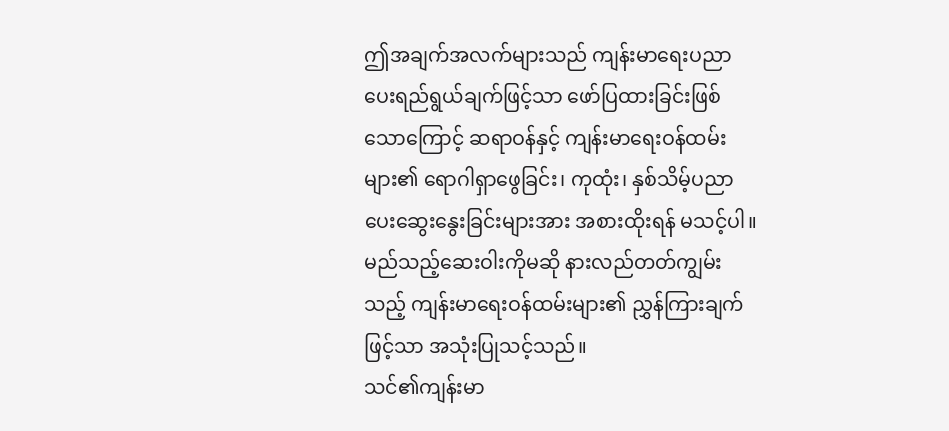ဤအချက်အလက်များသည် ကျန်းမာရေးပညာပေးရည်ရွယ်ချက်ဖြင့်သာ ဖော်ပြထားခြင်းဖြစ်သောကြောင့် ဆရာဝန်နှင့် ကျန်းမာရေးဝန်ထမ်းများ၏ ရောဂါရှာဖွေခြင်း၊ ကုထုံး၊ နှစ်သိမ့်ပညာပေးဆွေးနွေးခြင်းများအား အစားထိုးရန် မသင့်ပါ။ မည်သည့်ဆေးဝါးကိုမဆို နားလည်တတ်ကျွမ်းသည့် ကျန်းမာရေးဝန်ထမ်းများ၏ ညွှန်ကြားချက်ဖြင့်သာ အသုံးပြုသင့်သည်။
သင်၏ကျန်းမာ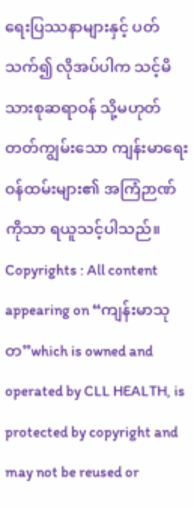ရေးပြဿနာများနှင့် ပတ်သက်၍ လိုအပ်ပါက သင့်မိသားစုဆရာဝန် သို့မဟုတ် တတ်ကျွမ်းသော ကျန်းမာရေးဝန်ထမ်းများ၏ အကြံဉာဏ်ကိုသာ ရယူသင့်ပါသည်။
Copyrights : All content appearing on “ကျန်းမာသုတ”which is owned and operated by CLL HEALTH, is protected by copyright and may not be reused or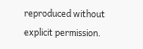reproduced without explicit permission.